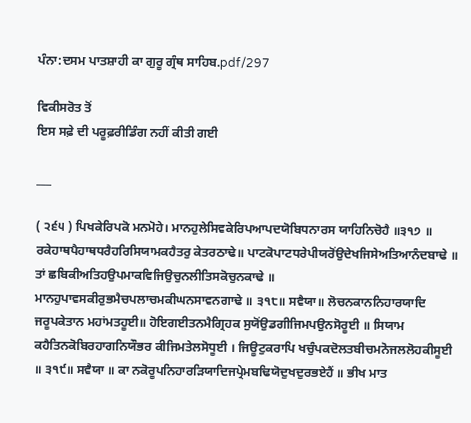ਪੰਨਾ:ਦਸਮ ਪਾਤਸ਼ਾਹੀ ਕਾ ਗੁਰੂ ਗ੍ਰੰਥ ਸਾਹਿਬ.pdf/297

ਵਿਕੀਸਰੋਤ ਤੋਂ
ਇਸ ਸਫ਼ੇ ਦੀ ਪਰੂਫ਼ਰੀਡਿੰਗ ਨਹੀਂ ਕੀਤੀ ਗਈ

___

( ੨੬੫ ) ਪਿਖਕੇਰਿਪਕੋ ਮਨਮੋਹੇ। ਮਾਨਹੁਲੇਸਿਵਕੇਰਿਪਆਪਦਯੋਬਿਧਨਾਰਸ ਯਾਹਿਨਿਚੋਹੈ ॥੩੧੭ ॥ ਰਕੇਹਾਥਪੈਹਾਥਧਰੈਹਰਿਸਿਯਾਮਕਹੈਤਰੁ ਕੇਤਰਠਾਢੇ॥ ਪਾਟਕੋਪਾਟਧਰੇਪੀਯਰੋਂਉਦੇਖਜਿਸੇਅਤਿਆਨੰਦਬਾਢੇ ॥ ਤਾਂ ਛਬਿਕੀਅਤਿਹਉਪਮਾਕਵਿਜਿਉਚੁਨਲੀਤਿਸਕੋਚੁਨਕਾਢੇ ॥ ਮਾਨਹੁਪਾਵਸਕੀਰੁਭਮੈਚਪਲਾਚਮਕੀਘਨਸਾਵਨਗਾਢੇ ॥ ੩੧੮॥ ਸਵੈਯਾ॥ ਲੋਚਨਕਾਨਨਿਹਾਰਯਾਦਿ ਜਰੂਪਕੇਤਾਨ ਮਹਾਂਮਤਹੂਈ॥ ਹੋਇਗਈਤਨਮੈਗ੍ਰਿਹਕ ਸੁਯੋਂਉਡਗੀਜਿਮਪਉਨਸੋਰੂਈ ॥ ਸਿਯਾਮ ਕਹੈਤਿਨਕੋਬਿਰਹਾਗਨਿਯੌਭਰ ਕੀਜਿਮਤੇਲਸੋਧੂਈ । ਜਿਊਟੁਕਰਾਪਿ ਖਚੁੰਪਕਦੋਲਤਬੀਚਮਨੋਜਲਲੋਹਕੀਸੂਈ ॥ ੩੧੯॥ ਸਵੈਯਾ ॥ ਕਾ ਨਕੋਰੂਪਨਿਹਾਰੜਿਯਾਦਿਜਪ੍ਰੇਮਬਢਿਯੋਦੁਖਦੁਰਭਏਹੈਂ ॥ ਭੀਖ ਮਾਤ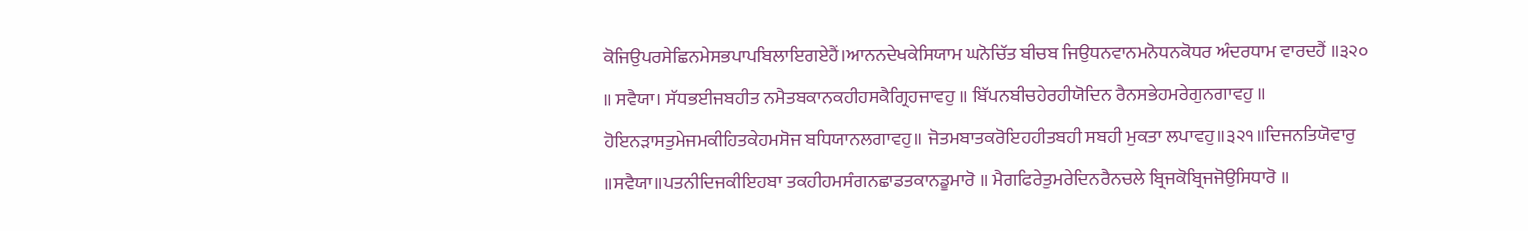ਕੋਜਿਉਪਰਸੇਛਿਨਮੇਸਭਪਾਪਬਿਲਾਇਗਏਹੈਂ।ਆਨਨਦੇਖਕੇਸਿਯਾਮ ਘਨੋਚਿੱਤ ਬੀਚਬ ਜਿਉਧਨਵਾਨਮਨੋਧਨਕੋਧਰ ਅੰਦਰਧਾਮ ਵਾਰਦਹੈਂ ॥੩੨੦ ॥ ਸਵੈਯਾ। ਸੱਧਭਈਜਬਹੀਤ ਨਮੈਤਬਕਾਨਕਹੀਹਸਕੈਗ੍ਰਿਹਜਾਵਹੁ ॥ ਬਿੱਪਨਬੀਚਹੇਰਹੀਯੋਦਿਨ ਰੈਨਸਭੇਹਮਰੇਗੁਨਗਾਵਹੁ ॥ ਹੋਇਨੜਾਸਤੁਮੇਜਮਕੀਹਿਤਕੇਹਮਸੋਜ ਬਧਿਯਾਨਲਗਾਵਹੁ॥ ਜੋਤਮਬਾਤਕਰੋਇਹਹੀਤਬਹੀ ਸਬਹੀ ਮੁਕਤਾ ਲਪਾਵਹੁ॥੩੨੧॥ਦਿਜਨਤਿਯੋਵਾਰੁ ॥ਸਵੈਯਾ॥ਪਤਨੀਦਿਜਕੀਇਹਬਾ ਤਕਹੀਹਮਸੰਗਨਛਾਡਤਕਾਨਡੂਮਾਰੋ ॥ ਮੈਗਫਿਰੇਤੁਮਰੇਦਿਨਰੈਨਚਲੇ ਬ੍ਰਿਜਕੋਬ੍ਰਿਜਜੋਉਸਿਧਾਰੋ ॥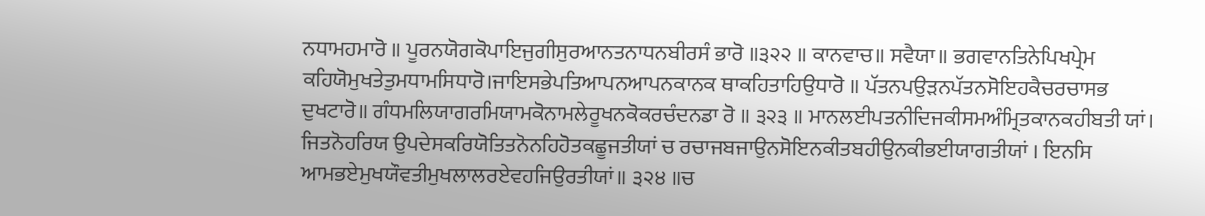ਨਧਾਮਹਮਾਰੋ ॥ ਪੂਰਨਯੋਗਕੋਪਾਇਜੁਗੀਸੁਰਆਨਤਨਾਧਨਬੀਰਸੰ ਭਾਰੋ ॥੩੨੨ ॥ ਕਾਨਵਾਚ॥ ਸਵੈਯਾ॥ ਭਗਵਾਨਤਿਨੇਪਿਖਪ੍ਰੇਮ ਕਹਿਯੋਮੁਖਤੇਤੁਮਧਾਮਸਿਧਾਰੋ।ਜਾਇਸਭੇਪਤਿਆਪਨਆਪਨਕਾਨਕ ਥਾਕਹਿਤਾਹਿਉਧਾਰੋ ॥ ਪੱਤਨਪਉੜਨਪੱਤਨਸੋਇਹਕੈਚਰਚਾਸਭ ਦੁਖਟਾਰੋ॥ ਗੰਧਮਲਿਯਾਗਰਮਿਯਾਮਕੋਨਾਮਲੇਰੂਖਨਕੋਕਰਚੰਦਨਡਾ ਰੋ ॥ ੩੨੩ ॥ ਮਾਨਲਈਪਤਨੀਦਿਜਕੀਸਮਅੰਮ੍ਰਿਤਕਾਨਕਹੀਬਤੀ ਯਾਂ। ਜਿਤਨੋਹਰਿਯ ਉਪਦੇਸਕਰਿਯੋਤਿਤਨੋਨਹਿਹੋਤਕਛੂਜਤੀਯਾਂ ਚ ਰਚਾਜਬਜਾਉਨਸੋਇਨਕੀਤਬਹੀਉਨਕੀਭਈਯਾਗਤੀਯਾਂ । ਇਨਸਿ ਆਮਭਏਮੁਖਯੌਵਤੀਮੁਖਲਾਲਰਏਵਹਜਿਉਰਤੀਯਾਂ॥ ੩੨੪ ॥ਚ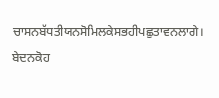ਚਾਸਨਬੱਧਤੀਯਨਸੋਮਿਲਕੇਸਭਹੀਪਛੁਤਾਵਨਲਾਗੇ। ਬੇਦਨਕੋਹ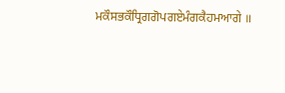ਮਕੌਸਭਕੌਧ੍ਰਿਗਗੋਪਗਏਮੰਗਕੈਹਮਆਗੇ ॥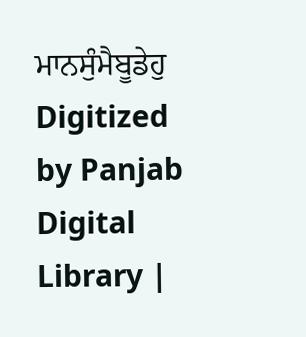ਮਾਨਸੁੰਮੈਬੂਡੇਹੁ Digitized by Panjab Digital Library |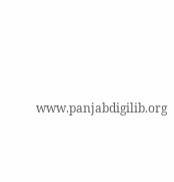www.panjabdigilib.org